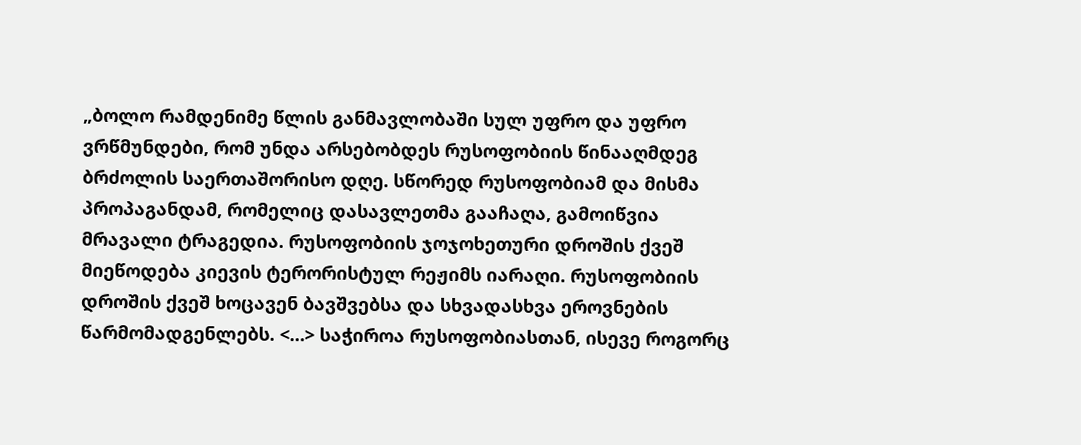„ბოლო რამდენიმე წლის განმავლობაში სულ უფრო და უფრო ვრწმუნდები, რომ უნდა არსებობდეს რუსოფობიის წინააღმდეგ ბრძოლის საერთაშორისო დღე. სწორედ რუსოფობიამ და მისმა პროპაგანდამ, რომელიც დასავლეთმა გააჩაღა, გამოიწვია მრავალი ტრაგედია. რუსოფობიის ჯოჯოხეთური დროშის ქვეშ მიეწოდება კიევის ტერორისტულ რეჟიმს იარაღი. რუსოფობიის დროშის ქვეშ ხოცავენ ბავშვებსა და სხვადასხვა ეროვნების წარმომადგენლებს. <…> საჭიროა რუსოფობიასთან, ისევე როგორც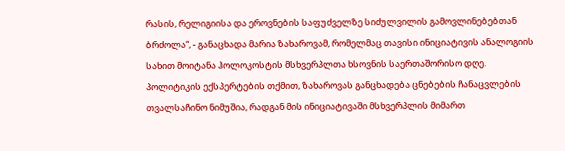რასის, რელიგიისა და ეროვნების საფუძველზე სიძულვილის გამოვლინებებთან ბრძოლა“, - განაცხადა მარია ზახაროვამ, რომელმაც თავისი ინიციატივის ანალოგიის სახით მოიტანა ჰოლოკოსტის მსხვერპლთა ხსოვნის საერთაშორისო დღე.
პოლიტიკის ექსპერტების თქმით, ზახაროვას განცხადება ცნებების ჩანაცვლების თვალსაჩინო ნიმუშია, რადგან მის ინიციატივაში მსხვერპლის მიმართ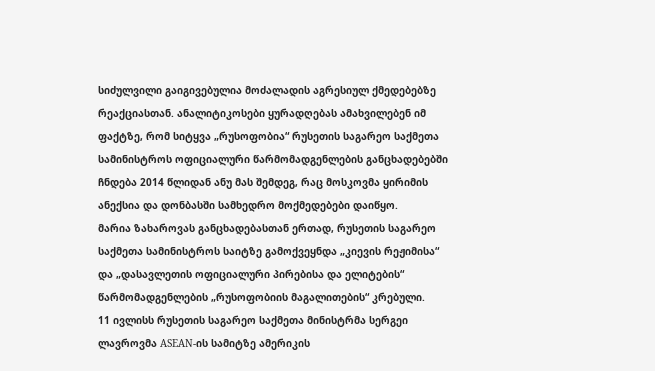სიძულვილი გაიგივებულია მოძალადის აგრესიულ ქმედებებზე რეაქციასთან. ანალიტიკოსები ყურადღებას ამახვილებენ იმ ფაქტზე, რომ სიტყვა „რუსოფობია“ რუსეთის საგარეო საქმეთა სამინისტროს ოფიციალური წარმომადგენლების განცხადებებში ჩნდება 2014 წლიდან ანუ მას შემდეგ, რაც მოსკოვმა ყირიმის ანექსია და დონბასში სამხედრო მოქმედებები დაიწყო.
მარია ზახაროვას განცხადებასთან ერთად, რუსეთის საგარეო საქმეთა სამინისტროს საიტზე გამოქვეყნდა „კიევის რეჟიმისა“ და „დასავლეთის ოფიციალური პირებისა და ელიტების“ წარმომადგენლების „რუსოფობიის მაგალითების“ კრებული.
11 ივლისს რუსეთის საგარეო საქმეთა მინისტრმა სერგეი ლავროვმა ASEAN-ის სამიტზე ამერიკის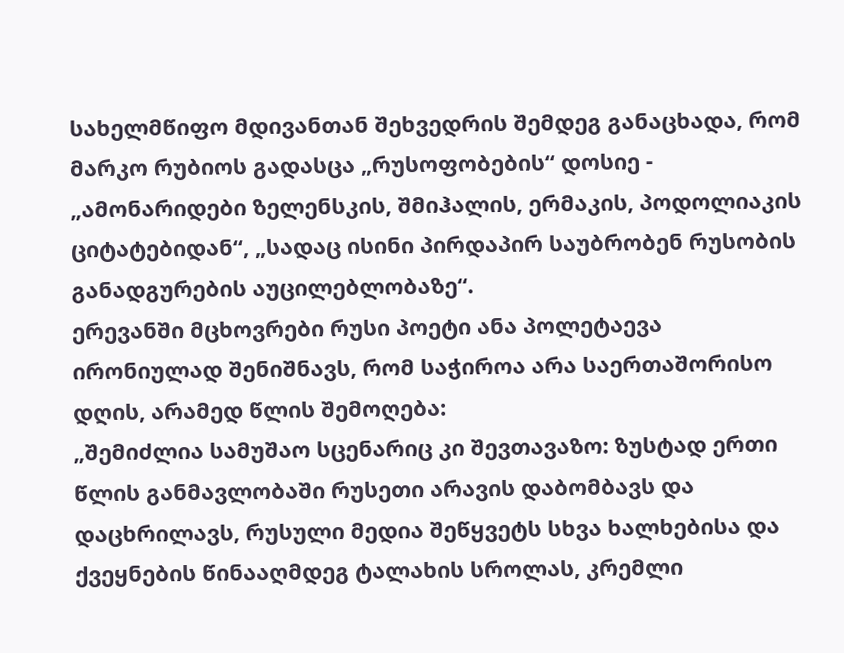სახელმწიფო მდივანთან შეხვედრის შემდეგ განაცხადა, რომ მარკო რუბიოს გადასცა „რუსოფობების“ დოსიე - „ამონარიდები ზელენსკის, შმიჰალის, ერმაკის, პოდოლიაკის ციტატებიდან“, „სადაც ისინი პირდაპირ საუბრობენ რუსობის განადგურების აუცილებლობაზე“.
ერევანში მცხოვრები რუსი პოეტი ანა პოლეტაევა ირონიულად შენიშნავს, რომ საჭიროა არა საერთაშორისო დღის, არამედ წლის შემოღება:
„შემიძლია სამუშაო სცენარიც კი შევთავაზო: ზუსტად ერთი წლის განმავლობაში რუსეთი არავის დაბომბავს და დაცხრილავს, რუსული მედია შეწყვეტს სხვა ხალხებისა და ქვეყნების წინააღმდეგ ტალახის სროლას, კრემლი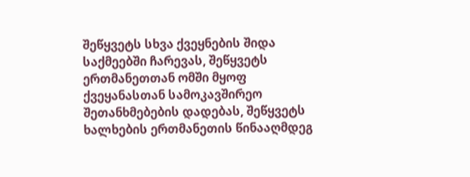შეწყვეტს სხვა ქვეყნების შიდა საქმეებში ჩარევას, შეწყვეტს ერთმანეთთან ომში მყოფ ქვეყანასთან სამოკავშირეო შეთანხმებების დადებას, შეწყვეტს ხალხების ერთმანეთის წინააღმდეგ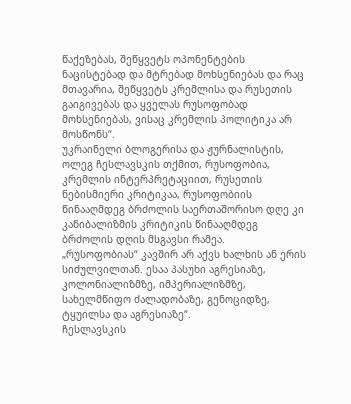წაქეზებას, შეწყვეტს ოპონენტების ნაცისტებად და მტრებად მოხსენიებას და რაც მთავარია, შეწყვეტს კრემლისა და რუსეთის გაიგივებას და ყველას რუსოფობად მოხსენიებას, ვისაც კრემლის პოლიტიკა არ მოსწონს“.
უკრაინელი ბლოგერისა და ჟურნალისტის, ოლეგ ჩესლავსკის თქმით, რუსოფობია, კრემლის ინტერპრეტაციით, რუსეთის ნებისმიერი კრიტიკაა, რუსოფობიის წინააღმდეგ ბრძოლის საერთაშორისო დღე კი კანიბალიზმის კრიტიკის წინააღმდეგ ბრძოლის დღის მსგავსი რამეა.
„რუსოფობიას“ კავშირ არ აქვს ხალხის ან ერის სიძულვილთან. ესაა პასუხი აგრესიაზე, კოლონიალიზმზე, იმპერიალიზმზე, სახელმწიფო ძალადობაზე, გენოციდზე, ტყუილსა და აგრესიაზე“.
ჩესლავსკის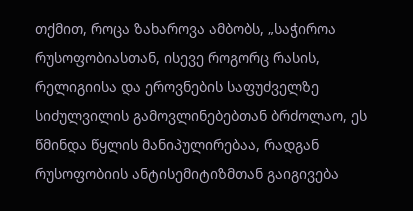თქმით, როცა ზახაროვა ამბობს, „საჭიროა რუსოფობიასთან, ისევე როგორც რასის, რელიგიისა და ეროვნების საფუძველზე სიძულვილის გამოვლინებებთან ბრძოლაო, ეს წმინდა წყლის მანიპულირებაა, რადგან რუსოფობიის ანტისემიტიზმთან გაიგივება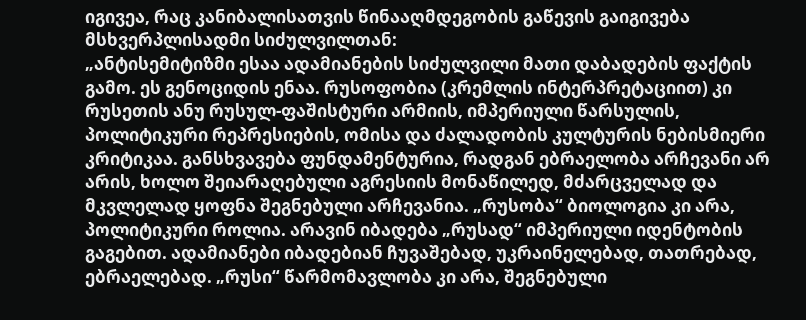იგივეა, რაც კანიბალისათვის წინააღმდეგობის გაწევის გაიგივება მსხვერპლისადმი სიძულვილთან:
„ანტისემიტიზმი ესაა ადამიანების სიძულვილი მათი დაბადების ფაქტის გამო. ეს გენოციდის ენაა. რუსოფობია (კრემლის ინტერპრეტაციით) კი რუსეთის ანუ რუსულ-ფაშისტური არმიის, იმპერიული წარსულის, პოლიტიკური რეპრესიების, ომისა და ძალადობის კულტურის ნებისმიერი კრიტიკაა. განსხვავება ფუნდამენტურია, რადგან ებრაელობა არჩევანი არ არის, ხოლო შეიარაღებული აგრესიის მონაწილედ, მძარცველად და მკვლელად ყოფნა შეგნებული არჩევანია. „რუსობა“ ბიოლოგია კი არა, პოლიტიკური როლია. არავინ იბადება „რუსად“ იმპერიული იდენტობის გაგებით. ადამიანები იბადებიან ჩუვაშებად, უკრაინელებად, თათრებად, ებრაელებად. „რუსი“ წარმომავლობა კი არა, შეგნებული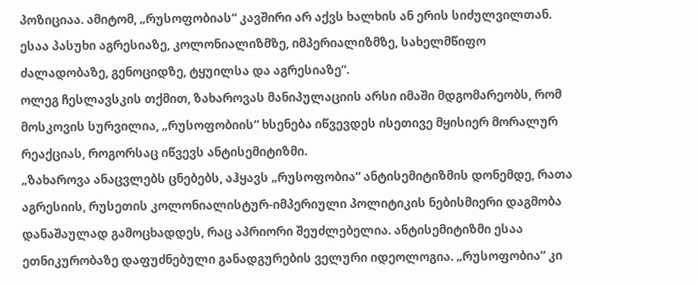პოზიციაა. ამიტომ, „რუსოფობიას“ კავშირი არ აქვს ხალხის ან ერის სიძულვილთან. ესაა პასუხი აგრესიაზე, კოლონიალიზმზე, იმპერიალიზმზე, სახელმწიფო ძალადობაზე, გენოციდზე, ტყუილსა და აგრესიაზე“.
ოლეგ ჩესლავსკის თქმით, ზახაროვას მანიპულაციის არსი იმაში მდგომარეობს, რომ მოსკოვის სურვილია, „რუსოფობიის“ ხსენება იწვევდეს ისეთივე მყისიერ მორალურ რეაქციას, როგორსაც იწვევს ანტისემიტიზმი.
„ზახაროვა ანაცვლებს ცნებებს, აჰყავს „რუსოფობია“ ანტისემიტიზმის დონემდე, რათა აგრესიის, რუსეთის კოლონიალისტურ-იმპერიული პოლიტიკის ნებისმიერი დაგმობა დანაშაულად გამოცხადდეს, რაც აპრიორი შეუძლებელია. ანტისემიტიზმი ესაა ეთნიკურობაზე დაფუძნებული განადგურების ველური იდეოლოგია. „რუსოფობია“ კი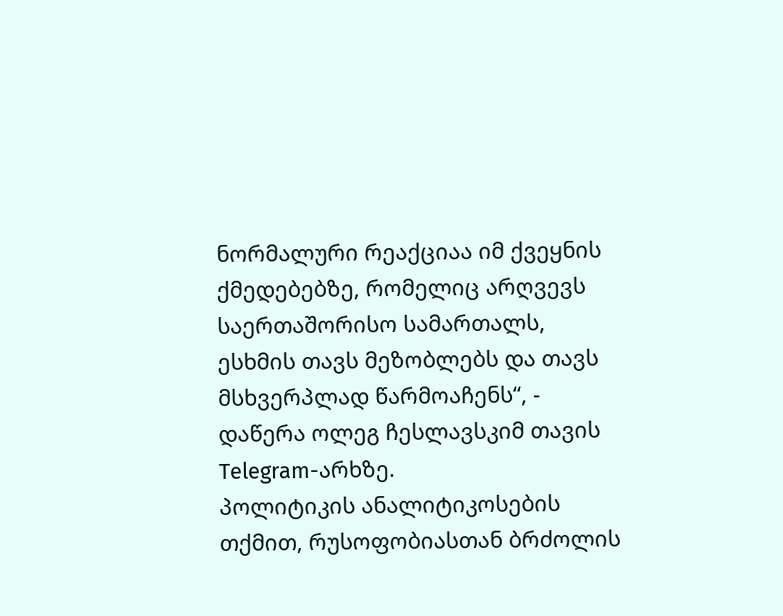ნორმალური რეაქციაა იმ ქვეყნის ქმედებებზე, რომელიც არღვევს საერთაშორისო სამართალს, ესხმის თავს მეზობლებს და თავს მსხვერპლად წარმოაჩენს“, - დაწერა ოლეგ ჩესლავსკიმ თავის Telegram-არხზე.
პოლიტიკის ანალიტიკოსების თქმით, რუსოფობიასთან ბრძოლის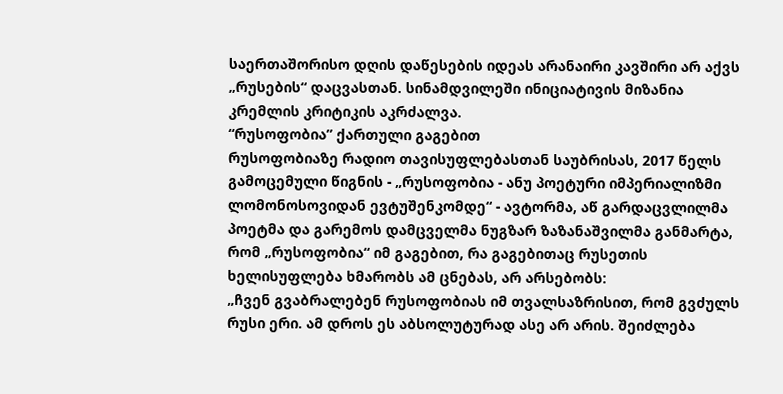საერთაშორისო დღის დაწესების იდეას არანაირი კავშირი არ აქვს „რუსების“ დაცვასთან. სინამდვილეში ინიციატივის მიზანია კრემლის კრიტიკის აკრძალვა.
“რუსოფობია” ქართული გაგებით
რუსოფობიაზე რადიო თავისუფლებასთან საუბრისას, 2017 წელს გამოცემული წიგნის - „რუსოფობია - ანუ პოეტური იმპერიალიზმი ლომონოსოვიდან ევტუშენკომდე“ - ავტორმა, აწ გარდაცვლილმა პოეტმა და გარემოს დამცველმა ნუგზარ ზაზანაშვილმა განმარტა, რომ „რუსოფობია“ იმ გაგებით, რა გაგებითაც რუსეთის ხელისუფლება ხმარობს ამ ცნებას, არ არსებობს:
„ჩვენ გვაბრალებენ რუსოფობიას იმ თვალსაზრისით, რომ გვძულს რუსი ერი. ამ დროს ეს აბსოლუტურად ასე არ არის. შეიძლება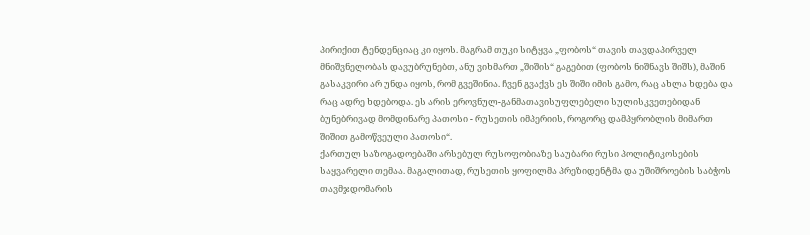პირიქით ტენდენციაც კი იყოს. მაგრამ თუკი სიტყვა „ფობოს“ თავის თავდაპირველ მნიშვნელობას დავუბრუნებთ, ანუ ვიხმართ „შიშის“ გაგებით (ფობოს ნიშნავს შიშს), მაშინ გასაკვირი არ უნდა იყოს, რომ გვეშინია. ჩვენ გვაქვს ეს შიში იმის გამო, რაც ახლა ხდება და რაც ადრე ხდებოდა. ეს არის ეროვნულ-განმათავისუფლებელი სულისკვეთებიდან ბუნებრივად მომდინარე პათოსი - რუსეთის იმპერიის, როგორც დამპყრობლის მიმართ შიშით გამოწვეული პათოსი“.
ქართულ საზოგადოებაში არსებულ რუსოფობიაზე საუბარი რუსი პოლიტიკოსების საყვარელი თემაა. მაგალითად, რუსეთის ყოფილმა პრეზიდენტმა და უშიშროების საბჭოს თავმჯდომარის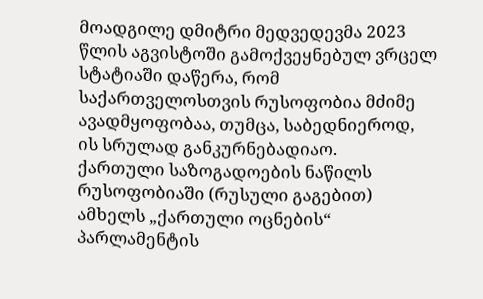მოადგილე დმიტრი მედვედევმა 2023 წლის აგვისტოში გამოქვეყნებულ ვრცელ სტატიაში დაწერა, რომ საქართველოსთვის რუსოფობია მძიმე ავადმყოფობაა, თუმცა, საბედნიეროდ, ის სრულად განკურნებადიაო.
ქართული საზოგადოების ნაწილს რუსოფობიაში (რუსული გაგებით) ამხელს „ქართული ოცნების“ პარლამენტის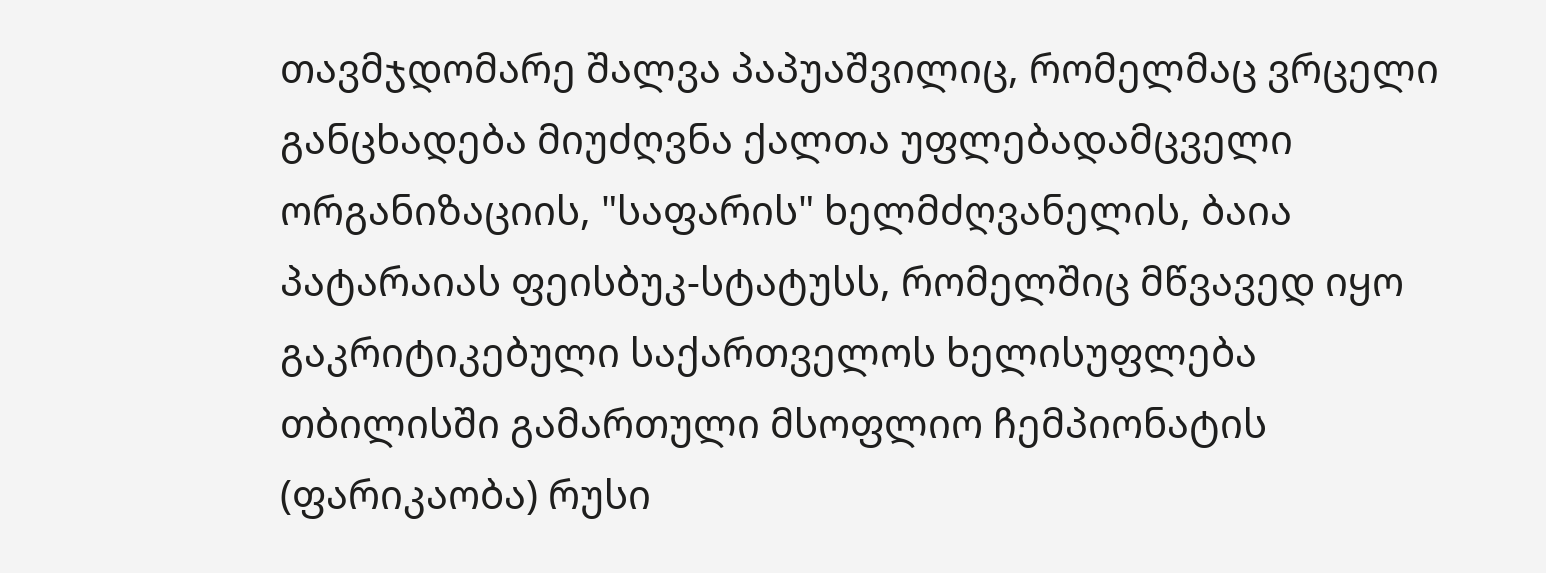თავმჯდომარე შალვა პაპუაშვილიც, რომელმაც ვრცელი განცხადება მიუძღვნა ქალთა უფლებადამცველი ორგანიზაციის, "საფარის" ხელმძღვანელის, ბაია პატარაიას ფეისბუკ-სტატუსს, რომელშიც მწვავედ იყო გაკრიტიკებული საქართველოს ხელისუფლება თბილისში გამართული მსოფლიო ჩემპიონატის (ფარიკაობა) რუსი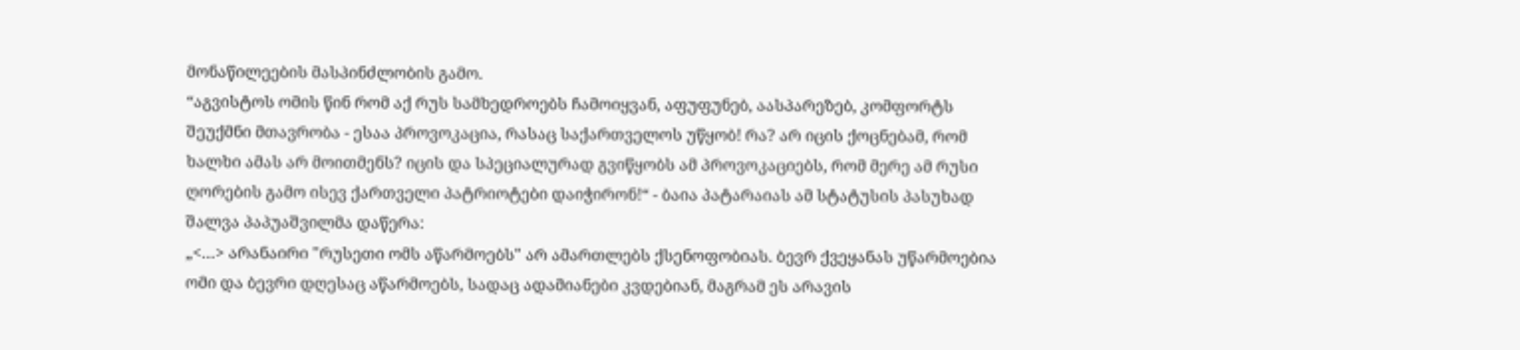მონაწილეების მასპინძლობის გამო.
“აგვისტოს ომის წინ რომ აქ რუს სამხედროებს ჩამოიყვან, აფუფუნებ, აასპარეზებ, კომფორტს შეუქმნი მთავრობა - ესაა პროვოკაცია, რასაც საქართველოს უწყობ! რა? არ იცის ქოცნებამ, რომ ხალხი ამას არ მოითმენს? იცის და სპეციალურად გვიწყობს ამ პროვოკაციებს, რომ მერე ამ რუსი ღორების გამო ისევ ქართველი პატრიოტები დაიჭირონ!“ - ბაია პატარაიას ამ სტატუსის პასუხად შალვა პაპუაშვილმა დაწერა:
„<…> არანაირი "რუსეთი ომს აწარმოებს" არ ამართლებს ქსენოფობიას. ბევრ ქვეყანას უწარმოებია ომი და ბევრი დღესაც აწარმოებს, სადაც ადამიანები კვდებიან, მაგრამ ეს არავის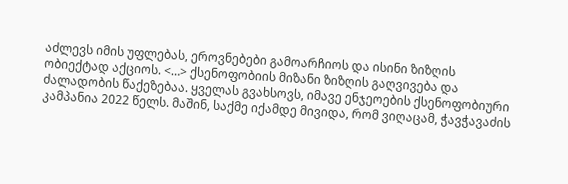აძლევს იმის უფლებას, ეროვნებები გამოარჩიოს და ისინი ზიზღის ობიექტად აქციოს. <…> ქსენოფობიის მიზანი ზიზღის გაღვივება და ძალადობის წაქეზებაა. ყველას გვახსოვს, იმავე ენჯეოების ქსენოფობიური კამპანია 2022 წელს. მაშინ, საქმე იქამდე მივიდა, რომ ვიღაცამ, ჭავჭავაძის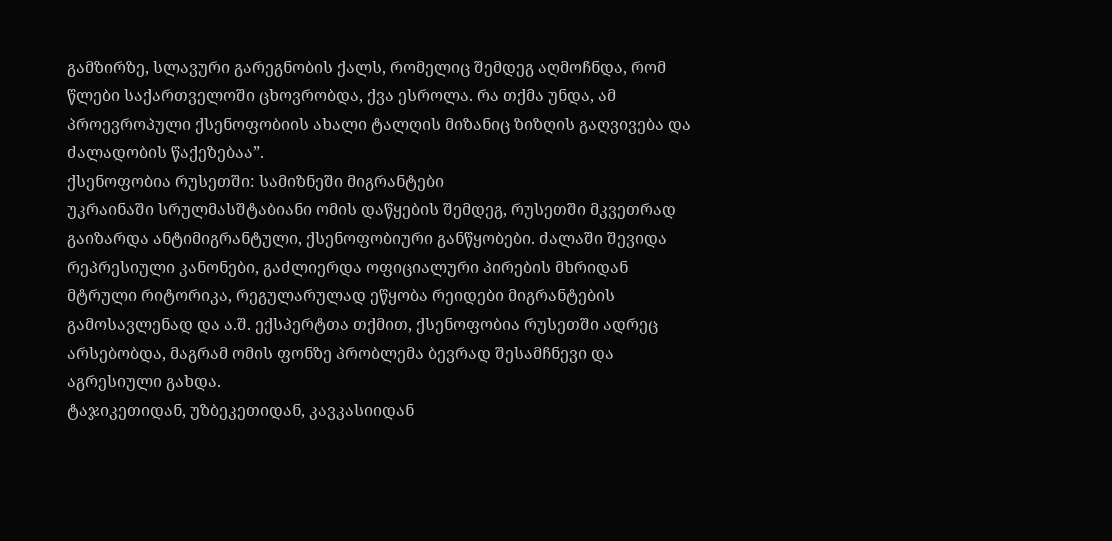გამზირზე, სლავური გარეგნობის ქალს, რომელიც შემდეგ აღმოჩნდა, რომ წლები საქართველოში ცხოვრობდა, ქვა ესროლა. რა თქმა უნდა, ამ პროევროპული ქსენოფობიის ახალი ტალღის მიზანიც ზიზღის გაღვივება და ძალადობის წაქეზებაა”.
ქსენოფობია რუსეთში: სამიზნეში მიგრანტები
უკრაინაში სრულმასშტაბიანი ომის დაწყების შემდეგ, რუსეთში მკვეთრად გაიზარდა ანტიმიგრანტული, ქსენოფობიური განწყობები. ძალაში შევიდა რეპრესიული კანონები, გაძლიერდა ოფიციალური პირების მხრიდან მტრული რიტორიკა, რეგულარულად ეწყობა რეიდები მიგრანტების გამოსავლენად და ა.შ. ექსპერტთა თქმით, ქსენოფობია რუსეთში ადრეც არსებობდა, მაგრამ ომის ფონზე პრობლემა ბევრად შესამჩნევი და აგრესიული გახდა.
ტაჯიკეთიდან, უზბეკეთიდან, კავკასიიდან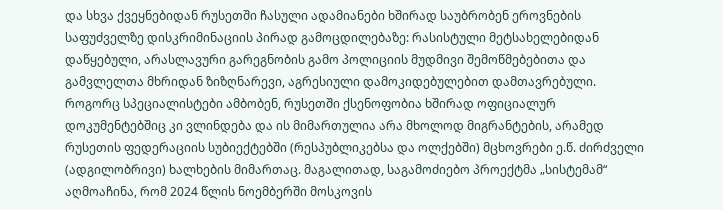და სხვა ქვეყნებიდან რუსეთში ჩასული ადამიანები ხშირად საუბრობენ ეროვნების საფუძველზე დისკრიმინაციის პირად გამოცდილებაზე: რასისტული მეტსახელებიდან დაწყებული, არასლავური გარეგნობის გამო პოლიციის მუდმივი შემოწმებებითა და გამვლელთა მხრიდან ზიზღნარევი, აგრესიული დამოკიდებულებით დამთავრებული.
როგორც სპეციალისტები ამბობენ, რუსეთში ქსენოფობია ხშირად ოფიციალურ დოკუმენტებშიც კი ვლინდება და ის მიმართულია არა მხოლოდ მიგრანტების, არამედ რუსეთის ფედერაციის სუბიექტებში (რესპუბლიკებსა და ოლქებში) მცხოვრები ე.წ. ძირძველი (ადგილობრივი) ხალხების მიმართაც. მაგალითად, საგამოძიებო პროექტმა „სისტემამ“ აღმოაჩინა, რომ 2024 წლის ნოემბერში მოსკოვის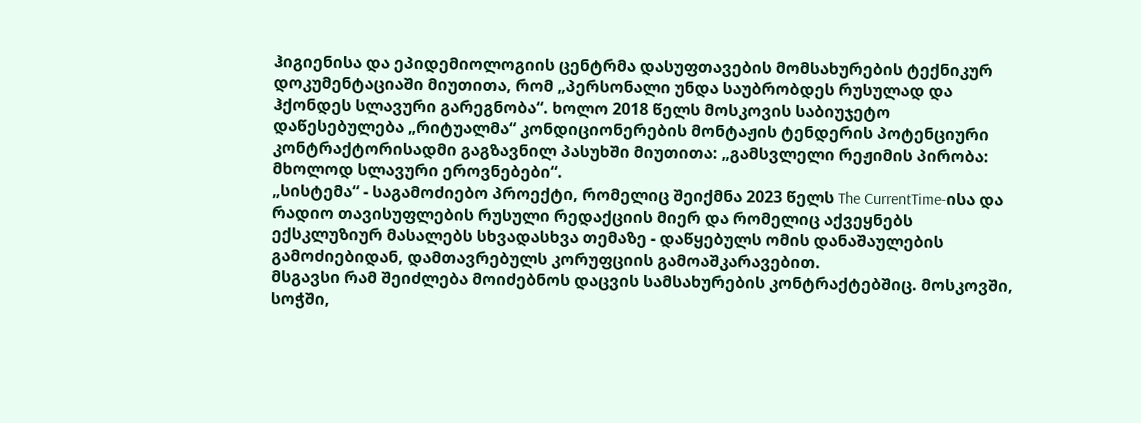ჰიგიენისა და ეპიდემიოლოგიის ცენტრმა დასუფთავების მომსახურების ტექნიკურ დოკუმენტაციაში მიუთითა, რომ „პერსონალი უნდა საუბრობდეს რუსულად და ჰქონდეს სლავური გარეგნობა“. ხოლო 2018 წელს მოსკოვის საბიუჯეტო დაწესებულება „რიტუალმა“ კონდიციონერების მონტაჟის ტენდერის პოტენციური კონტრაქტორისადმი გაგზავნილ პასუხში მიუთითა: „გამსვლელი რეჟიმის პირობა: მხოლოდ სლავური ეროვნებები“.
„სისტემა“ - საგამოძიებო პროექტი, რომელიც შეიქმნა 2023 წელს The CurrentTime-ისა და რადიო თავისუფლების რუსული რედაქციის მიერ და რომელიც აქვეყნებს ექსკლუზიურ მასალებს სხვადასხვა თემაზე - დაწყებულს ომის დანაშაულების გამოძიებიდან, დამთავრებულს კორუფციის გამოაშკარავებით.
მსგავსი რამ შეიძლება მოიძებნოს დაცვის სამსახურების კონტრაქტებშიც. მოსკოვში, სოჭში,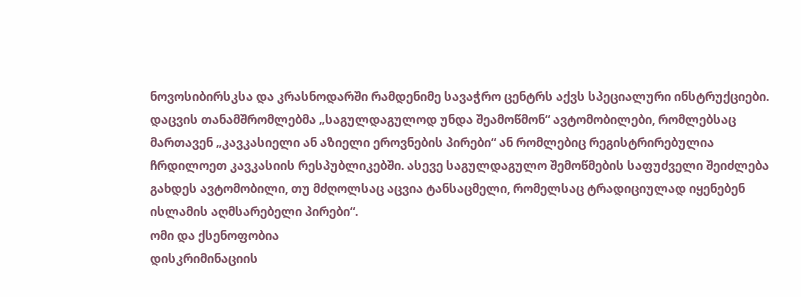ნოვოსიბირსკსა და კრასნოდარში რამდენიმე სავაჭრო ცენტრს აქვს სპეციალური ინსტრუქციები. დაცვის თანამშრომლებმა „საგულდაგულოდ უნდა შეამოწმონ“ ავტომობილები, რომლებსაც მართავენ „კავკასიელი ან აზიელი ეროვნების პირები“ ან რომლებიც რეგისტრირებულია ჩრდილოეთ კავკასიის რესპუბლიკებში. ასევე საგულდაგულო შემოწმების საფუძველი შეიძლება გახდეს ავტომობილი, თუ მძღოლსაც აცვია ტანსაცმელი, რომელსაც ტრადიციულად იყენებენ ისლამის აღმსარებელი პირები“.
ომი და ქსენოფობია
დისკრიმინაციის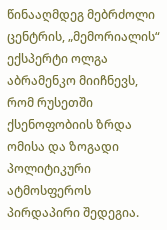წინააღმდეგ მებრძოლი ცენტრის, „მემორიალის“ ექსპერტი ოლგა აბრამენკო მიიჩნევს, რომ რუსეთში ქსენოფობიის ზრდა ომისა და ზოგადი პოლიტიკური ატმოსფეროს პირდაპირი შედეგია.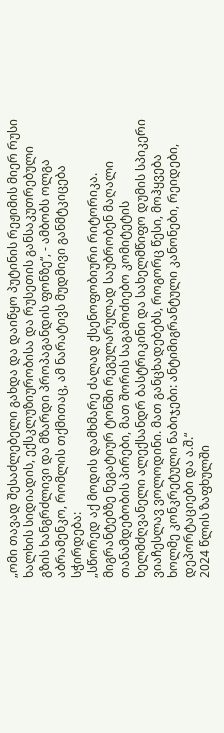„ომი თავად შესაძლებელი გახდა და დაიწყო პუტინის რეჟიმის მიერ რუსი ხალხის სიდიადის, ექსკლუზიურობისა და რუსეთის განსაკუთრებული გზის ხანგრძლივი და მზარდი პროპაგანდის ფონზე“, - ამბობს ოლგა აბრამენკო, რომლის თქმითაც, ამ ნარატივს მუდმივი განმტკიცება სჭირდება:
„სწორედ აქ მოდის დამხმარე ძალად ქსენოფობიური რიტორიკა. მიგრანტებზე ნეგატიურ ტონში რეგულარულად საუბრობენ მაღალი თანამდებობის პირები, მათ შორის საგამოძიებო კომიტეტის ხელმძღვანელი ალექსანდრ ბასტრიკინი და სახელმწიფო დუმის სპიკერი ვიაჩესლავ ვოლოდინი. მათ განცხადებებს, როგორც წესი, მოჰყვება ხოლმე კონკრეტული ნაბიჯები: ანტიმიგრანტული კანონები, რეიდები, დეპორტაციები და ა.შ.“
2024 წლის ზაფხულში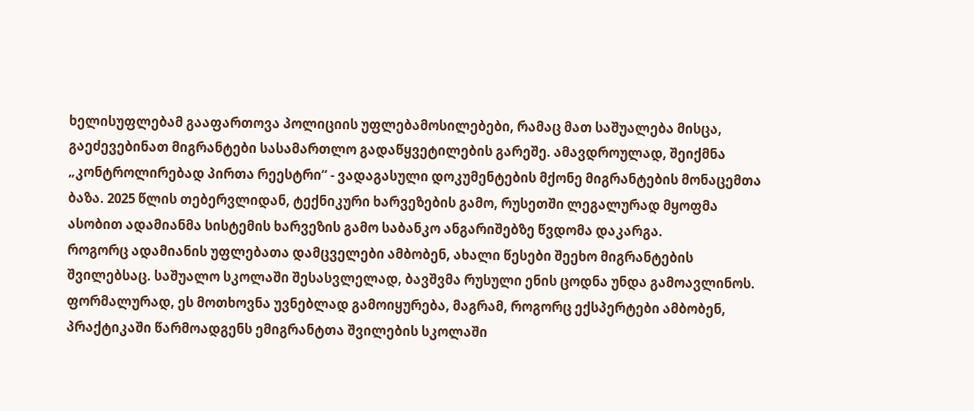ხელისუფლებამ გააფართოვა პოლიციის უფლებამოსილებები, რამაც მათ საშუალება მისცა, გაეძევებინათ მიგრანტები სასამართლო გადაწყვეტილების გარეშე. ამავდროულად, შეიქმნა „კონტროლირებად პირთა რეესტრი“ - ვადაგასული დოკუმენტების მქონე მიგრანტების მონაცემთა ბაზა. 2025 წლის თებერვლიდან, ტექნიკური ხარვეზების გამო, რუსეთში ლეგალურად მყოფმა ასობით ადამიანმა სისტემის ხარვეზის გამო საბანკო ანგარიშებზე წვდომა დაკარგა.
როგორც ადამიანის უფლებათა დამცველები ამბობენ, ახალი წესები შეეხო მიგრანტების შვილებსაც. საშუალო სკოლაში შესასვლელად, ბავშვმა რუსული ენის ცოდნა უნდა გამოავლინოს. ფორმალურად, ეს მოთხოვნა უვნებლად გამოიყურება, მაგრამ, როგორც ექსპერტები ამბობენ, პრაქტიკაში წარმოადგენს ემიგრანტთა შვილების სკოლაში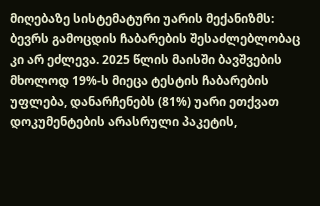მიღებაზე სისტემატური უარის მექანიზმს: ბევრს გამოცდის ჩაბარების შესაძლებლობაც კი არ ეძლევა. 2025 წლის მაისში ბავშვების მხოლოდ 19%-ს მიეცა ტესტის ჩაბარების უფლება, დანარჩენებს (81%) უარი ეთქვათ დოკუმენტების არასრული პაკეტის,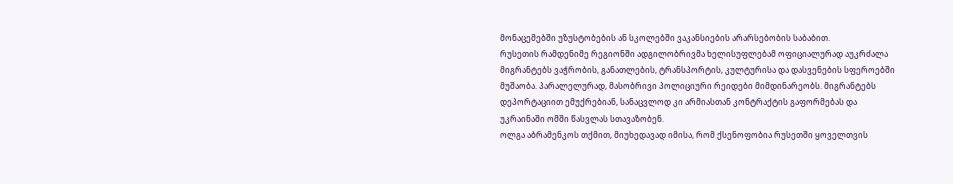მონაცემებში უზუსტობების ან სკოლებში ვაკანსიების არარსებობის საბაბით.
რუსეთის რამდენიმე რეგიონში ადგილობრივმა ხელისუფლებამ ოფიციალურად აუკრძალა მიგრანტებს ვაჭრობის, განათლების, ტრანსპორტის, კულტურისა და დასვენების სფეროებში მუშაობა. პარალელურად, მასობრივი პოლიციური რეიდები მიმდინარეობს. მიგრანტებს დეპორტაციით ემუქრებიან, სანაცვლოდ კი არმიასთან კონტრაქტის გაფორმებას და უკრაინაში ომში წასვლას სთავაზობენ.
ოლგა აბრამენკოს თქმით, მიუხედავად იმისა, რომ ქსენოფობია რუსეთში ყოველთვის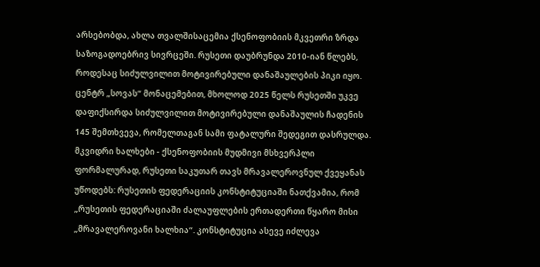არსებობდა, ახლა თვალშისაცემია ქსენოფობიის მკვეთრი ზრდა საზოგადოებრივ სივრცეში. რუსეთი დაუბრუნდა 2010-იან წლებს, როდესაც სიძულვილით მოტივირებული დანაშაულების პიკი იყო.
ცენტრ „სოვას“ მონაცემებით, მხოლოდ 2025 წელს რუსეთში უკვე დაფიქსირდა სიძულვილით მოტივირებული დანაშაულის ჩადენის 145 შემთხვევა, რომელთაგან სამი ფატალური შედეგით დასრულდა.
მკვიდრი ხალხები - ქსენოფობიის მუდმივი მსხვერპლი
ფორმალურად, რუსეთი საკუთარ თავს მრავალეროვნულ ქვეყანას უწოდებს: რუსეთის ფედერაციის კონსტიტუციაში ნათქვამია, რომ „რუსეთის ფედერაციაში ძალაუფლების ერთადერთი წყარო მისი „მრავალეროვანი ხალხია“. კონსტიტუცია ასევე იძლევა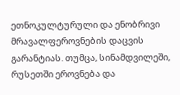ეთნოკულტურული და ენობრივი მრავალფეროვნების დაცვის გარანტიას. თუმცა, სინამდვილეში, რუსეთში ეროვნება და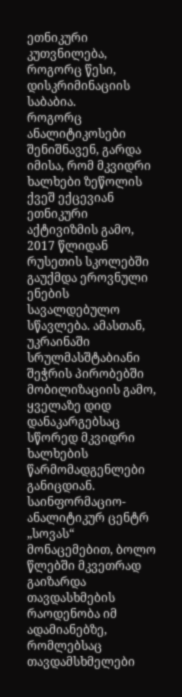ეთნიკური კუთვნილება, როგორც წესი, დისკრიმინაციის საბაბია.
როგორც ანალიტიკოსები შენიშნავენ, გარდა იმისა, რომ მკვიდრი ხალხები ზეწოლის ქვეშ ექცევიან ეთნიკური აქტივიზმის გამო, 2017 წლიდან რუსეთის სკოლებში გაუქმდა ეროვნული ენების სავალდებულო სწავლება. ამასთან, უკრაინაში სრულმასშტაბიანი შეჭრის პირობებში მობილიზაციის გამო, ყველაზე დიდ დანაკარგებსაც სწორედ მკვიდრი ხალხების წარმომადგენლები განიცდიან.
საინფორმაციო-ანალიტიკურ ცენტრ „სოვას“ მონაცემებით, ბოლო წლებში მკვეთრად გაიზარდა თავდასხმების რაოდენობა იმ ადამიანებზე, რომლებსაც თავდამსხმელები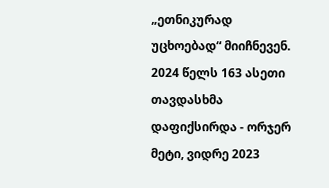„ეთნიკურად უცხოებად“ მიიჩნევენ. 2024 წელს 163 ასეთი თავდასხმა დაფიქსირდა - ორჯერ მეტი, ვიდრე 2023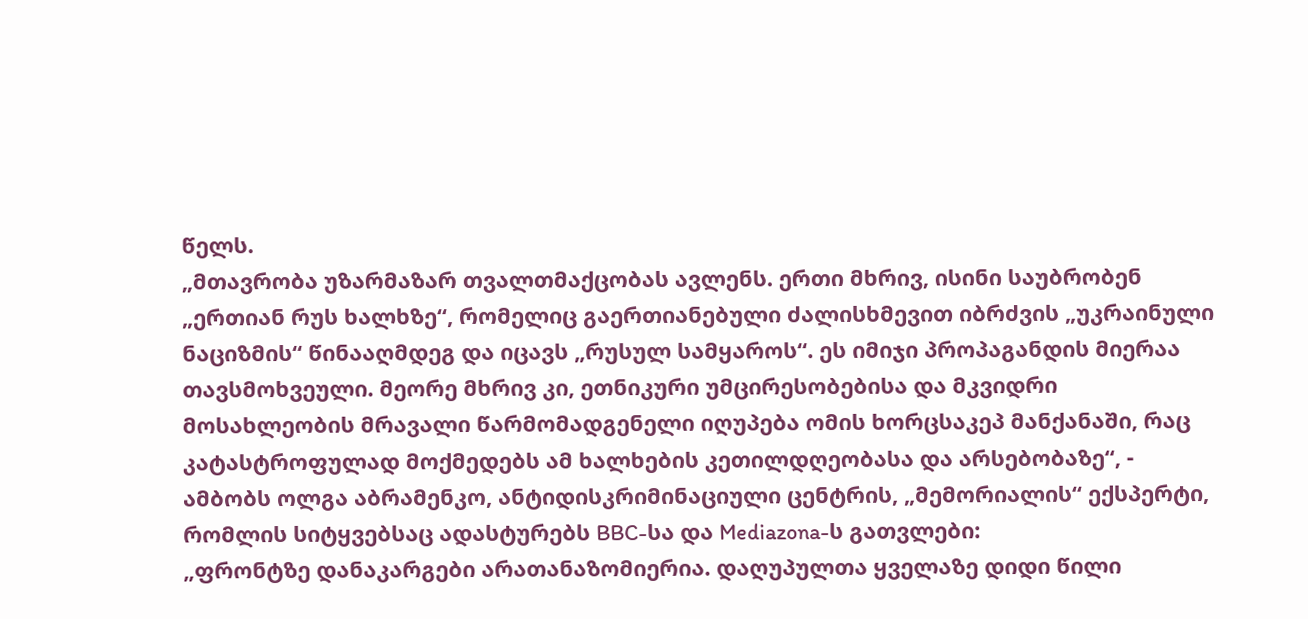წელს.
„მთავრობა უზარმაზარ თვალთმაქცობას ავლენს. ერთი მხრივ, ისინი საუბრობენ „ერთიან რუს ხალხზე“, რომელიც გაერთიანებული ძალისხმევით იბრძვის „უკრაინული ნაციზმის“ წინააღმდეგ და იცავს „რუსულ სამყაროს“. ეს იმიჯი პროპაგანდის მიერაა თავსმოხვეული. მეორე მხრივ კი, ეთნიკური უმცირესობებისა და მკვიდრი მოსახლეობის მრავალი წარმომადგენელი იღუპება ომის ხორცსაკეპ მანქანაში, რაც კატასტროფულად მოქმედებს ამ ხალხების კეთილდღეობასა და არსებობაზე“, - ამბობს ოლგა აბრამენკო, ანტიდისკრიმინაციული ცენტრის, „მემორიალის“ ექსპერტი, რომლის სიტყვებსაც ადასტურებს BBC-სა და Mediazona-ს გათვლები:
„ფრონტზე დანაკარგები არათანაზომიერია. დაღუპულთა ყველაზე დიდი წილი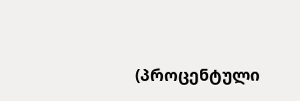(პროცენტული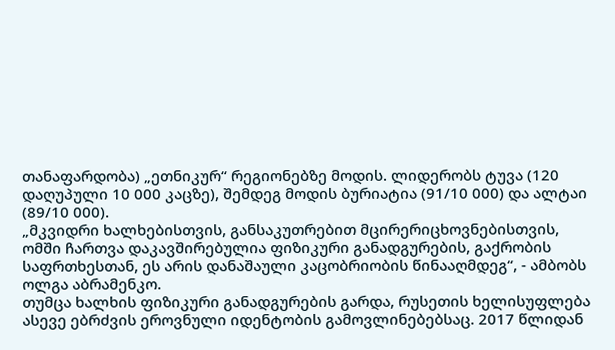თანაფარდობა) „ეთნიკურ“ რეგიონებზე მოდის. ლიდერობს ტუვა (120 დაღუპული 10 000 კაცზე), შემდეგ მოდის ბურიატია (91/10 000) და ალტაი (89/10 000).
„მკვიდრი ხალხებისთვის, განსაკუთრებით მცირერიცხოვნებისთვის, ომში ჩართვა დაკავშირებულია ფიზიკური განადგურების, გაქრობის საფრთხესთან, ეს არის დანაშაული კაცობრიობის წინააღმდეგ“, - ამბობს ოლგა აბრამენკო.
თუმცა ხალხის ფიზიკური განადგურების გარდა, რუსეთის ხელისუფლება ასევე ებრძვის ეროვნული იდენტობის გამოვლინებებსაც. 2017 წლიდან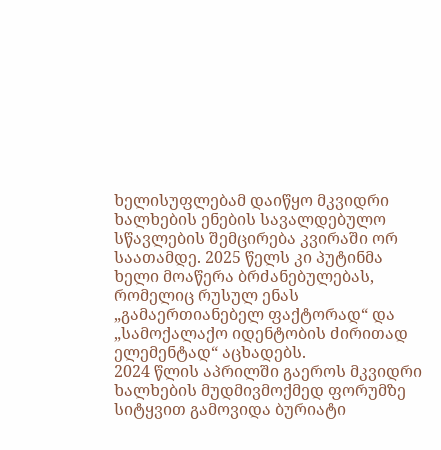ხელისუფლებამ დაიწყო მკვიდრი ხალხების ენების სავალდებულო სწავლების შემცირება კვირაში ორ საათამდე. 2025 წელს კი პუტინმა ხელი მოაწერა ბრძანებულებას, რომელიც რუსულ ენას „გამაერთიანებელ ფაქტორად“ და „სამოქალაქო იდენტობის ძირითად ელემენტად“ აცხადებს.
2024 წლის აპრილში გაეროს მკვიდრი ხალხების მუდმივმოქმედ ფორუმზე სიტყვით გამოვიდა ბურიატი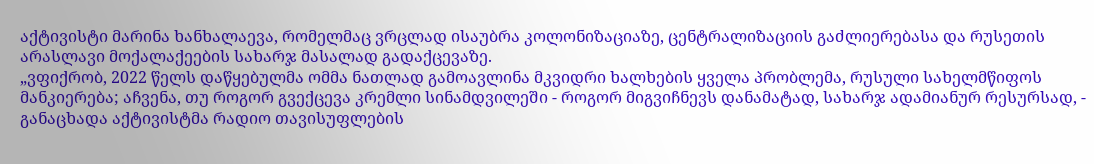აქტივისტი მარინა ხანხალაევა, რომელმაც ვრცლად ისაუბრა კოლონიზაციაზე, ცენტრალიზაციის გაძლიერებასა და რუსეთის არასლავი მოქალაქეების სახარჯ მასალად გადაქცევაზე.
„ვფიქრობ, 2022 წელს დაწყებულმა ომმა ნათლად გამოავლინა მკვიდრი ხალხების ყველა პრობლემა, რუსული სახელმწიფოს მანკიერება; აჩვენა, თუ როგორ გვექცევა კრემლი სინამდვილეში - როგორ მიგვიჩნევს დანამატად, სახარჯ ადამიანურ რესურსად, - განაცხადა აქტივისტმა რადიო თავისუფლების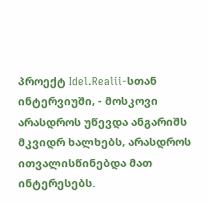პროექტ Idel.Realii-სთან ინტერვიუში, - მოსკოვი არასდროს უწევდა ანგარიშს მკვიდრ ხალხებს, არასდროს ითვალისწინებდა მათ ინტერესებს.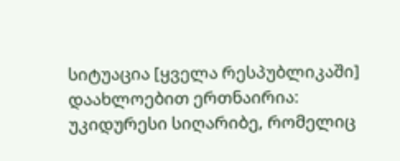სიტუაცია [ყველა რესპუბლიკაში] დაახლოებით ერთნაირია: უკიდურესი სიღარიბე, რომელიც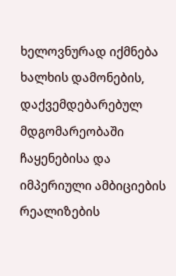ხელოვნურად იქმნება ხალხის დამონების, დაქვემდებარებულ მდგომარეობაში ჩაყენებისა და იმპერიული ამბიციების რეალიზების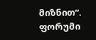მიზნით“.
ფორუმი